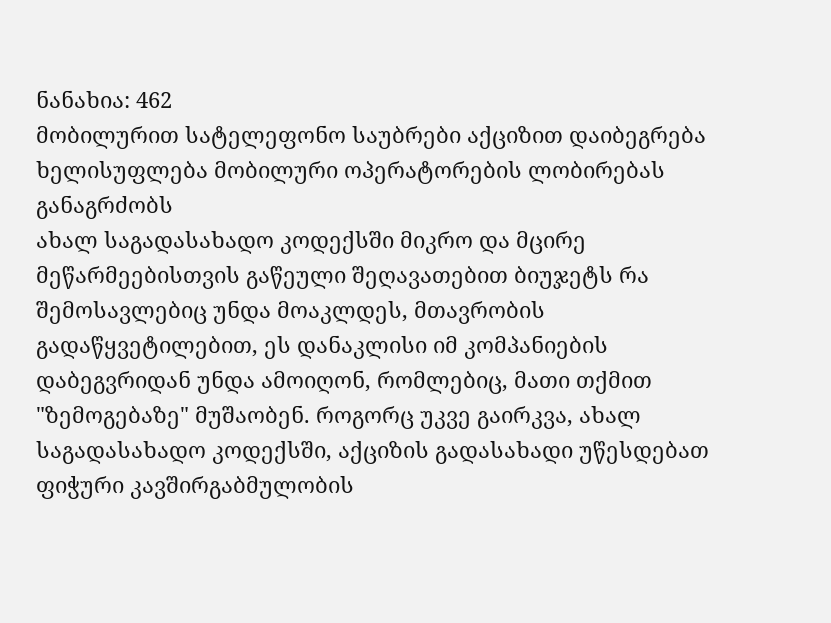ნანახია: 462
მობილურით სატელეფონო საუბრები აქციზით დაიბეგრება
ხელისუფლება მობილური ოპერატორების ლობირებას განაგრძობს
ახალ საგადასახადო კოდექსში მიკრო და მცირე მეწარმეებისთვის გაწეული შეღავათებით ბიუჯეტს რა შემოსავლებიც უნდა მოაკლდეს, მთავრობის გადაწყვეტილებით, ეს დანაკლისი იმ კომპანიების დაბეგვრიდან უნდა ამოიღონ, რომლებიც, მათი თქმით "ზემოგებაზე" მუშაობენ. როგორც უკვე გაირკვა, ახალ საგადასახადო კოდექსში, აქციზის გადასახადი უწესდებათ ფიჭური კავშირგაბმულობის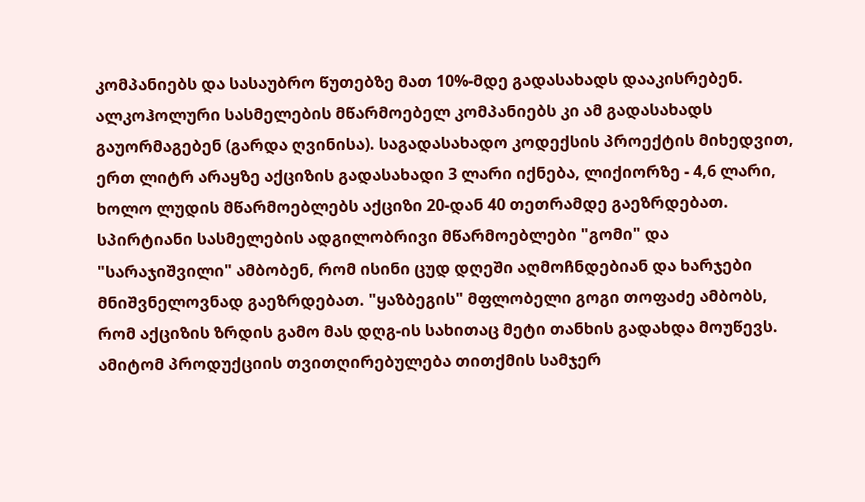კომპანიებს და სასაუბრო წუთებზე მათ 10%-მდე გადასახადს დააკისრებენ. ალკოჰოლური სასმელების მწარმოებელ კომპანიებს კი ამ გადასახადს გაუორმაგებენ (გარდა ღვინისა). საგადასახადო კოდექსის პროექტის მიხედვით, ერთ ლიტრ არაყზე აქციზის გადასახადი 3 ლარი იქნება, ლიქიორზე - 4,6 ლარი, ხოლო ლუდის მწარმოებლებს აქციზი 20-დან 40 თეთრამდე გაეზრდებათ. სპირტიანი სასმელების ადგილობრივი მწარმოებლები "გომი" და "სარაჯიშვილი" ამბობენ, რომ ისინი ცუდ დღეში აღმოჩნდებიან და ხარჯები მნიშვნელოვნად გაეზრდებათ. "ყაზბეგის" მფლობელი გოგი თოფაძე ამბობს, რომ აქციზის ზრდის გამო მას დღგ-ის სახითაც მეტი თანხის გადახდა მოუწევს. ამიტომ პროდუქციის თვითღირებულება თითქმის სამჯერ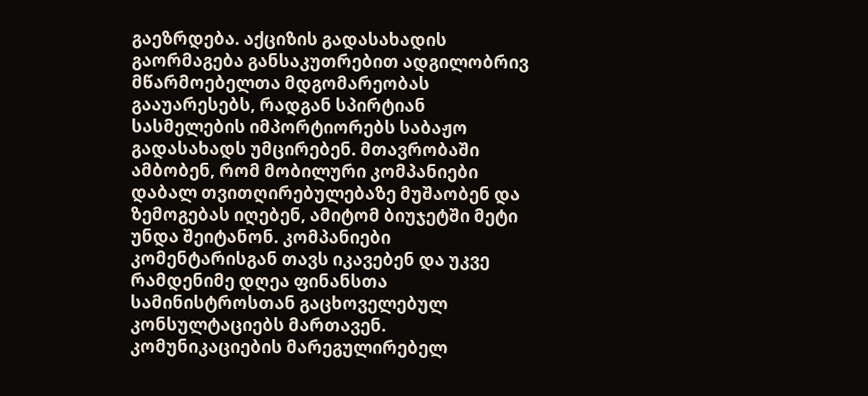გაეზრდება. აქციზის გადასახადის გაორმაგება განსაკუთრებით ადგილობრივ მწარმოებელთა მდგომარეობას გააუარესებს, რადგან სპირტიან სასმელების იმპორტიორებს საბაჟო გადასახადს უმცირებენ. მთავრობაში ამბობენ, რომ მობილური კომპანიები დაბალ თვითღირებულებაზე მუშაობენ და ზემოგებას იღებენ, ამიტომ ბიუჯეტში მეტი უნდა შეიტანონ. კომპანიები კომენტარისგან თავს იკავებენ და უკვე რამდენიმე დღეა ფინანსთა სამინისტროსთან გაცხოველებულ კონსულტაციებს მართავენ. კომუნიკაციების მარეგულირებელ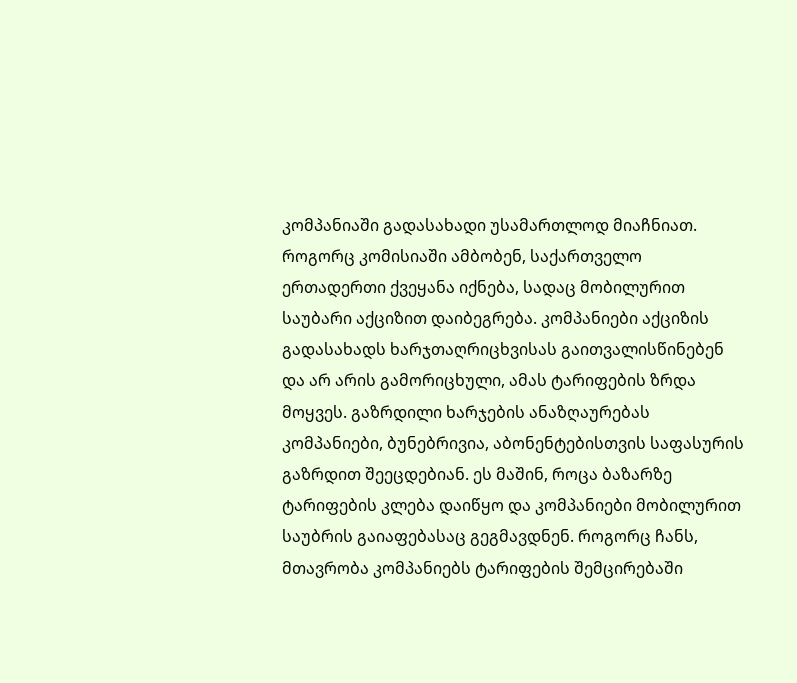კომპანიაში გადასახადი უსამართლოდ მიაჩნიათ. როგორც კომისიაში ამბობენ, საქართველო ერთადერთი ქვეყანა იქნება, სადაც მობილურით საუბარი აქციზით დაიბეგრება. კომპანიები აქციზის გადასახადს ხარჯთაღრიცხვისას გაითვალისწინებენ და არ არის გამორიცხული, ამას ტარიფების ზრდა მოყვეს. გაზრდილი ხარჯების ანაზღაურებას კომპანიები, ბუნებრივია, აბონენტებისთვის საფასურის გაზრდით შეეცდებიან. ეს მაშინ, როცა ბაზარზე ტარიფების კლება დაიწყო და კომპანიები მობილურით საუბრის გაიაფებასაც გეგმავდნენ. როგორც ჩანს, მთავრობა კომპანიებს ტარიფების შემცირებაში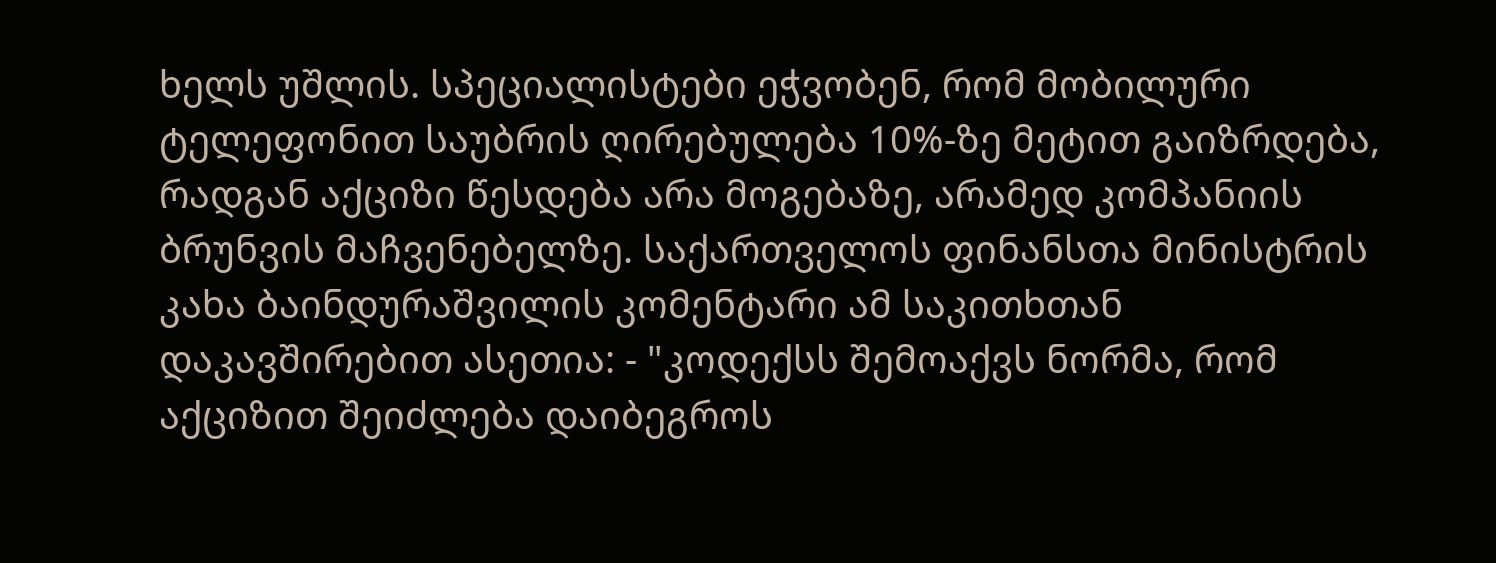ხელს უშლის. სპეციალისტები ეჭვობენ, რომ მობილური ტელეფონით საუბრის ღირებულება 10%-ზე მეტით გაიზრდება, რადგან აქციზი წესდება არა მოგებაზე, არამედ კომპანიის ბრუნვის მაჩვენებელზე. საქართველოს ფინანსთა მინისტრის კახა ბაინდურაშვილის კომენტარი ამ საკითხთან დაკავშირებით ასეთია: - "კოდექსს შემოაქვს ნორმა, რომ აქციზით შეიძლება დაიბეგროს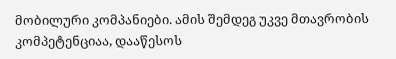მობილური კომპანიები. ამის შემდეგ უკვე მთავრობის კომპეტენციაა, დააწესოს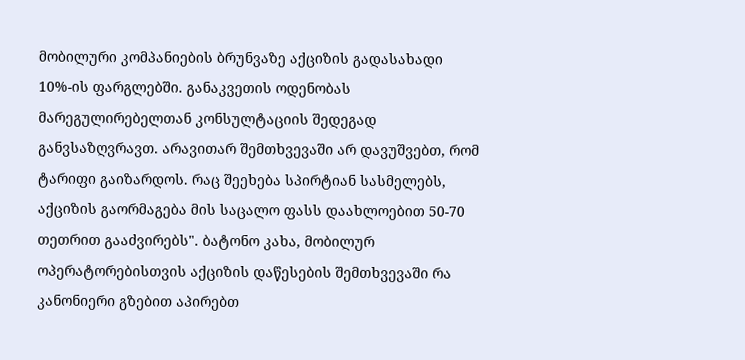მობილური კომპანიების ბრუნვაზე აქციზის გადასახადი 10%-ის ფარგლებში. განაკვეთის ოდენობას მარეგულირებელთან კონსულტაციის შედეგად განვსაზღვრავთ. არავითარ შემთხვევაში არ დავუშვებთ, რომ ტარიფი გაიზარდოს. რაც შეეხება სპირტიან სასმელებს, აქციზის გაორმაგება მის საცალო ფასს დაახლოებით 50-70 თეთრით გააძვირებს". ბატონო კახა, მობილურ ოპერატორებისთვის აქციზის დაწესების შემთხვევაში რა კანონიერი გზებით აპირებთ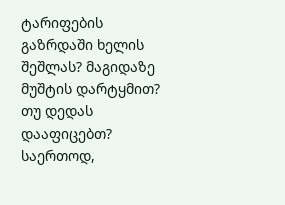ტარიფების გაზრდაში ხელის შეშლას? მაგიდაზე მუშტის დარტყმით? თუ დედას დააფიცებთ? საერთოდ,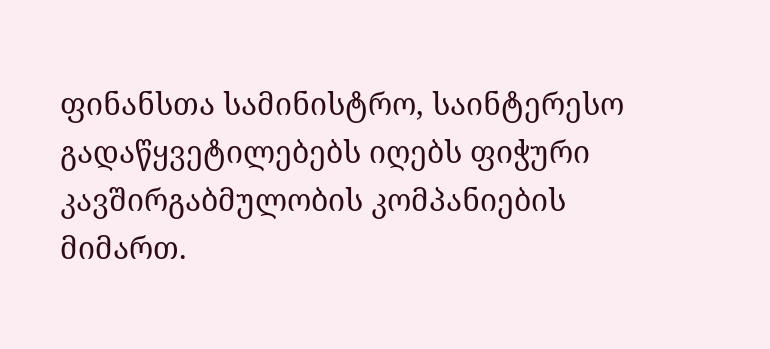ფინანსთა სამინისტრო, საინტერესო გადაწყვეტილებებს იღებს ფიჭური კავშირგაბმულობის კომპანიების მიმართ.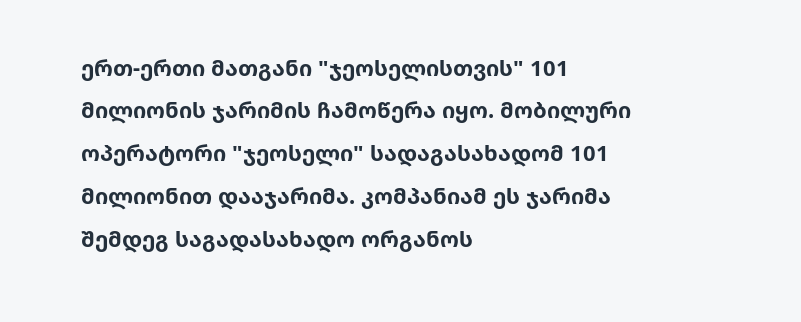ერთ-ერთი მათგანი "ჯეოსელისთვის" 101 მილიონის ჯარიმის ჩამოწერა იყო. მობილური ოპერატორი "ჯეოსელი" სადაგასახადომ 101 მილიონით დააჯარიმა. კომპანიამ ეს ჯარიმა შემდეგ საგადასახადო ორგანოს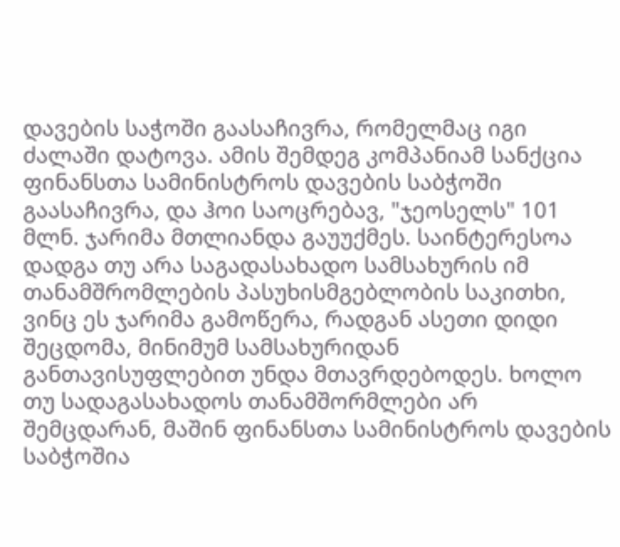დავების საჭოში გაასაჩივრა, რომელმაც იგი ძალაში დატოვა. ამის შემდეგ კომპანიამ სანქცია ფინანსთა სამინისტროს დავების საბჭოში გაასაჩივრა, და ჰოი საოცრებავ, "ჯეოსელს" 101 მლნ. ჯარიმა მთლიანდა გაუუქმეს. საინტერესოა დადგა თუ არა საგადასახადო სამსახურის იმ თანამშრომლების პასუხისმგებლობის საკითხი, ვინც ეს ჯარიმა გამოწერა, რადგან ასეთი დიდი შეცდომა, მინიმუმ სამსახურიდან განთავისუფლებით უნდა მთავრდებოდეს. ხოლო თუ სადაგასახადოს თანამშორმლები არ შემცდარან, მაშინ ფინანსთა სამინისტროს დავების საბჭოშია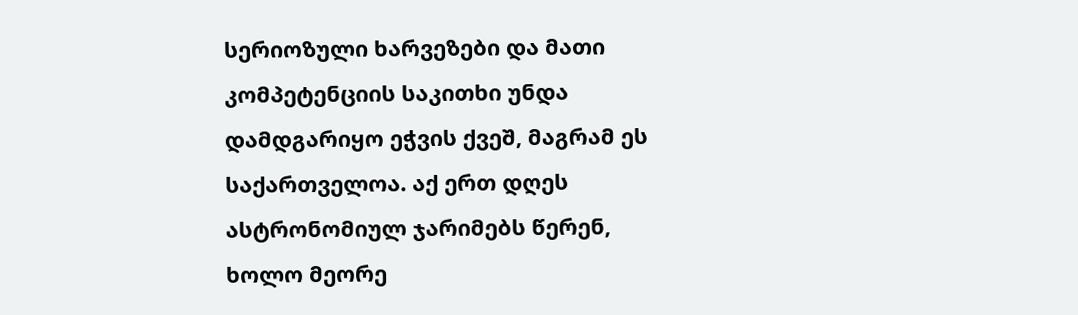სერიოზული ხარვეზები და მათი კომპეტენციის საკითხი უნდა დამდგარიყო ეჭვის ქვეშ, მაგრამ ეს საქართველოა. აქ ერთ დღეს ასტრონომიულ ჯარიმებს წერენ, ხოლო მეორე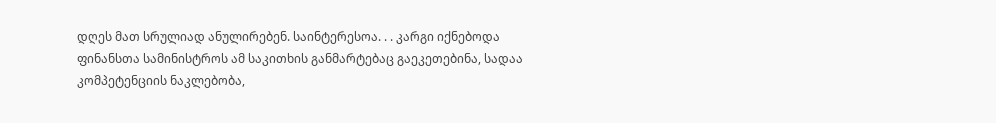დღეს მათ სრულიად ანულირებენ. საინტერესოა. . . კარგი იქნებოდა ფინანსთა სამინისტროს ამ საკითხის განმარტებაც გაეკეთებინა, სადაა კომპეტენციის ნაკლებობა,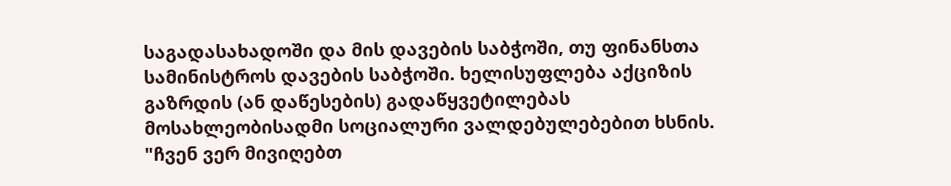საგადასახადოში და მის დავების საბჭოში, თუ ფინანსთა სამინისტროს დავების საბჭოში. ხელისუფლება აქციზის გაზრდის (ან დაწესების) გადაწყვეტილებას მოსახლეობისადმი სოციალური ვალდებულებებით ხსნის. "ჩვენ ვერ მივიღებთ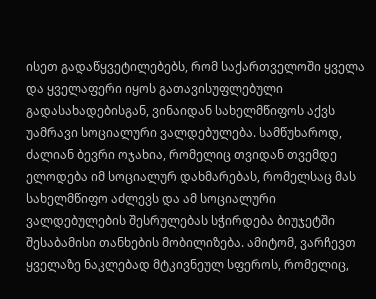ისეთ გადაწყვეტილებებს, რომ საქართველოში ყველა და ყველაფერი იყოს გათავისუფლებული გადასახადებისგან, ვინაიდან სახელმწიფოს აქვს უამრავი სოციალური ვალდებულება. სამწუხაროდ, ძალიან ბევრი ოჯახია, რომელიც თვიდან თვემდე ელოდება იმ სოციალურ დახმარებას, რომელსაც მას სახელმწიფო აძლევს და ამ სოციალური ვალდებულების შესრულებას სჭირდება ბიუჯეტში შესაბამისი თანხების მობილიზება. ამიტომ, ვარჩევთ ყველაზე ნაკლებად მტკივნეულ სფეროს, რომელიც,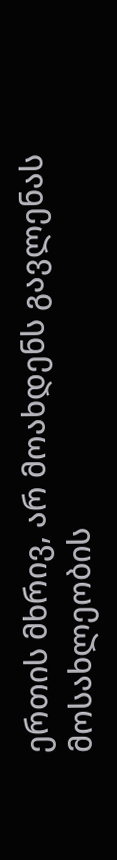ერთის მხრივ, არ მოახდენს გავლენას მოსახლეობის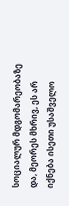სოციალურ მდგომარეობაზე და, მეორეს მხრივ, ეს არ იქნება ისეთი უსაშველო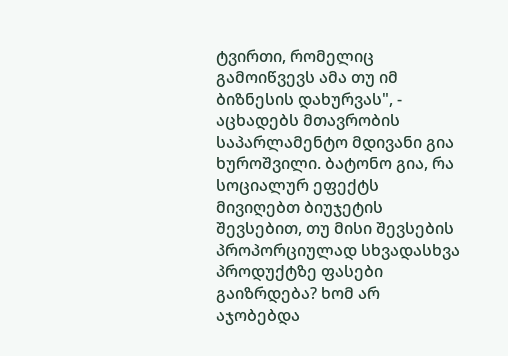ტვირთი, რომელიც გამოიწვევს ამა თუ იმ ბიზნესის დახურვას", - აცხადებს მთავრობის საპარლამენტო მდივანი გია ხუროშვილი. ბატონო გია, რა სოციალურ ეფექტს მივიღებთ ბიუჯეტის შევსებით, თუ მისი შევსების პროპორციულად სხვადასხვა პროდუქტზე ფასები გაიზრდება? ხომ არ აჯობებდა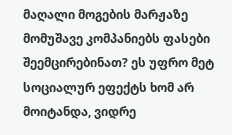მაღალი მოგების მარჟაზე მომუშავე კომპანიებს ფასები შეემცირებინათ? ეს უფრო მეტ სოციალურ ეფექტს ხომ არ მოიტანდა, ვიდრე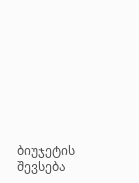ბიუჯეტის შევსება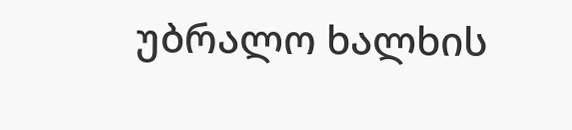უბრალო ხალხის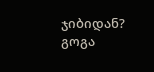ჯიბიდან?
გოგა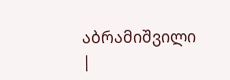აბრამიშვილი
|